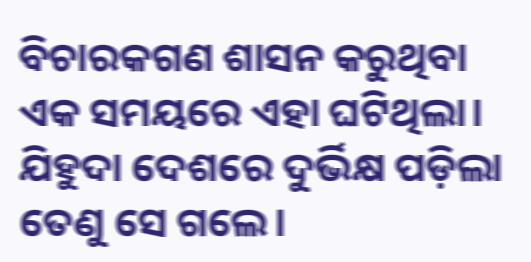ବିଚାରକଗଣ ଶାସନ କରୁଥିବା ଏକ ସମୟରେ ଏହା ଘଟିଥିଲା।
ଯିହୁଦା ଦେଶରେ ଦୁର୍ଭିକ୍ଷ ପଡ଼ିଲା ତେଣୁ ସେ ଗଲେ।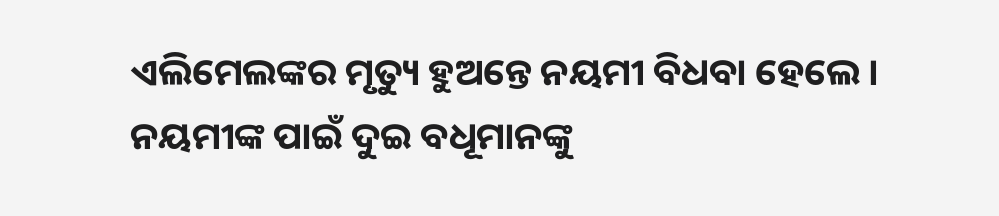ଏଲିମେଲଙ୍କର ମୃତ୍ୟୁ ହୁଅନ୍ତେ ନୟମୀ ବିଧବା ହେଲେ।
ନୟମୀଙ୍କ ପାଇଁ ଦୁଇ ବଧୂମାନଙ୍କୁ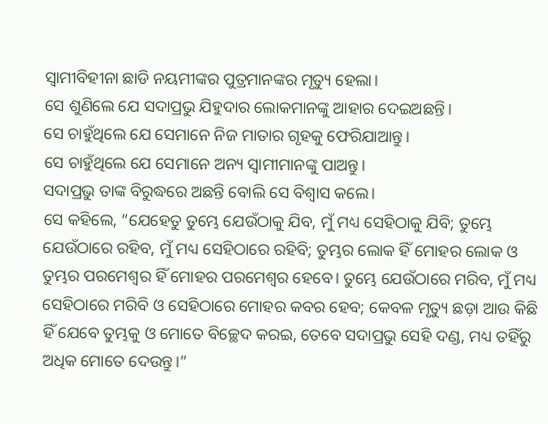ସ୍ୱାମୀବିହୀନା ଛାଡି ନୟମୀଙ୍କର ପୁତ୍ରମାନଙ୍କର ମୃତ୍ୟୁ ହେଲା।
ସେ ଶୁଣିଲେ ଯେ ସଦାପ୍ରଭୁ ଯିହୁଦାର ଲୋକମାନଙ୍କୁ ଆହାର ଦେଇଅଛନ୍ତି।
ସେ ଚାହୁଁଥିଲେ ଯେ ସେମାନେ ନିଜ ମାତାର ଗୃହକୁ ଫେରିଯାଆନ୍ତୁ।
ସେ ଚାହୁଁଥିଲେ ଯେ ସେମାନେ ଅନ୍ୟ ସ୍ୱାମୀମାନଙ୍କୁ ପାଅନ୍ତୁ।
ସଦାପ୍ରଭୁ ତାଙ୍କ ବିରୁଦ୍ଧରେ ଅଛନ୍ତି ବୋଲି ସେ ବିଶ୍ୱାସ କଲେ।
ସେ କହିଲେ, “ଯେହେତୁ ତୁମ୍ଭେ ଯେଉଁଠାକୁ ଯିବ, ମୁଁ ମଧ୍ୟ ସେହିଠାକୁ ଯିବି; ତୁମ୍ଭେ ଯେଉଁଠାରେ ରହିବ, ମୁଁ ମଧ୍ୟ ସେହିଠାରେ ରହିବି; ତୁମ୍ଭର ଲୋକ ହିଁ ମୋହର ଲୋକ ଓ ତୁମ୍ଭର ପରମେଶ୍ୱର ହିଁ ମୋହର ପରମେଶ୍ୱର ହେବେ। ତୁମ୍ଭେ ଯେଉଁଠାରେ ମରିବ, ମୁଁ ମଧ୍ୟ ସେହିଠାରେ ମରିବି ଓ ସେହିଠାରେ ମୋହର କବର ହେବ; କେବଳ ମୃତ୍ୟୁ ଛଡ଼ା ଆଉ କିଛି ହିଁ ଯେବେ ତୁମ୍ଭକୁ ଓ ମୋତେ ବିଚ୍ଛେଦ କରଇ, ତେବେ ସଦାପ୍ରଭୁ ସେହି ଦଣ୍ଡ, ମଧ୍ୟ ତହିଁରୁ ଅଧିକ ମୋତେ ଦେଉନ୍ତୁ।”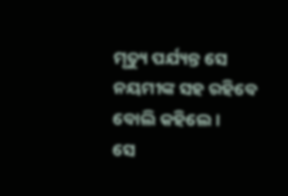ମୃତ୍ୟୁ ପର୍ଯ୍ୟନ୍ତ ସେ ନୟମୀଙ୍କ ସହ ରହିବେ ବୋଲି କହିଲେ।
ସେ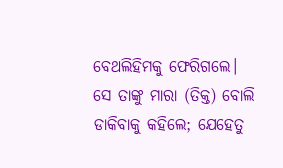ବେଥଲିହିମକୁ ଫେରିଗଲେ।
ସେ ତାଙ୍କୁ ମାରା (ତିକ୍ତ) ବୋଲି ଡାକିବାକୁ କହିଲେ; ଯେହେତୁ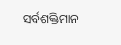ସର୍ବଶକ୍ତିମାନ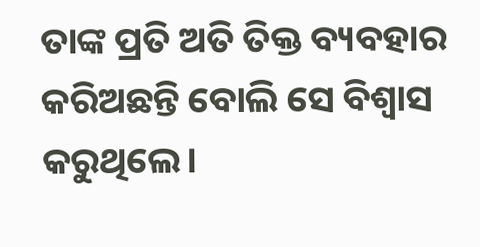ତାଙ୍କ ପ୍ରତି ଅତି ତିକ୍ତ ବ୍ୟବହାର କରିଅଛନ୍ତି ବୋଲି ସେ ବିଶ୍ୱାସ କରୁଥିଲେ।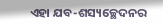ଏହା ଯବ-ଶସ୍ୟଚ୍ଛେଦନର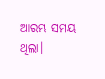ଆରମ୍ଭ ସମୟ ଥିଲା।